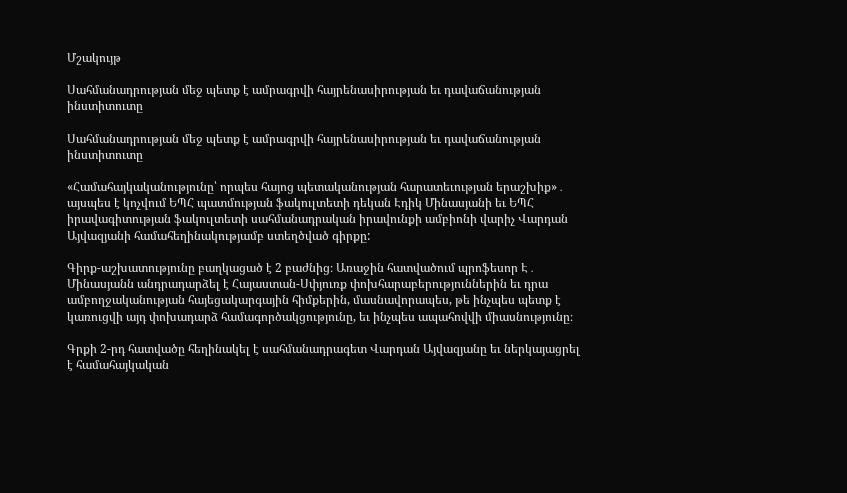Մշակույթ

Սահմանադրության մեջ պետք է ամրագրվի հայրենասիրության եւ դավաճանության ինստիտուտը

Սահմանադրության մեջ պետք է ամրագրվի հայրենասիրության եւ դավաճանության ինստիտուտը

«Համահայկականությունը՝ որպես հայոց պետականության հարատեւության երաշխիք»․ այսպես է կոչվում ԵՊՀ պատմության ֆակուլտետի դեկան Էդիկ Մինասյանի եւ ԵՊՀ իրավագիտության ֆակուլտետի սահմանադրական իրավունքի ամբիոնի վարիչ Վարդան Այվազյանի համահեղինակությամբ ստեղծված գիրքը:

Գիրք-աշխատությունը բաղկացած է 2 բաժնից։ Առաջին հատվածում պրոֆեսոր Է․ Մինասյանն անդրադարձել է Հայաստան-Սփյուռք փոխհարաբերություններին եւ դրա ամբողջականության հայեցակարգային հիմքերին, մասնավորապես, թե ինչպես պետք է  կառուցվի այդ փոխադարձ համագործակցությունը, եւ ինչպես ապահովվի միասնությունը։

Գրքի 2-րդ հատվածը հեղինակել է սահմանադրագետ Վարդան Այվազյանը եւ ներկայացրել է համահայկական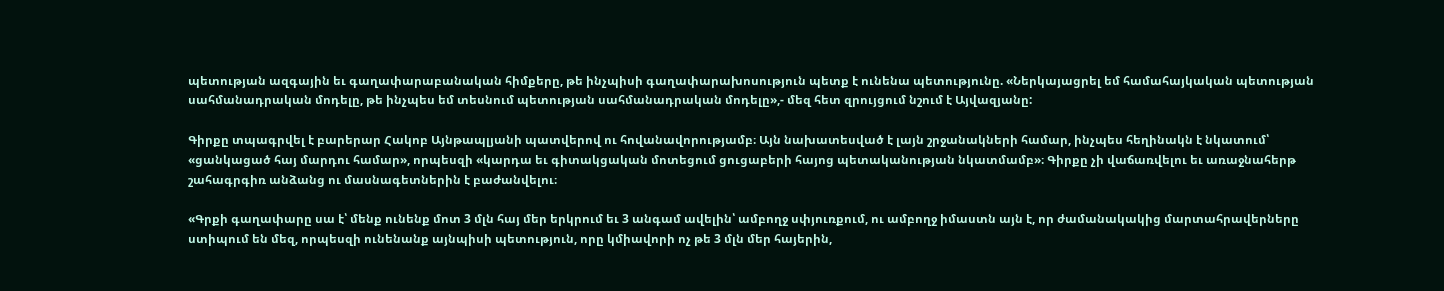պետության ազգային եւ գաղափարաբանական հիմքերը, թե ինչպիսի գաղափարախոսություն պետք է ունենա պետությունը. «Ներկայացրել եմ համահայկական պետության սահմանադրական մոդելը, թե ինչպես եմ տեսնում պետության սահմանադրական մոդելը»,- մեզ հետ զրույցում նշում է Այվազյանը:

Գիրքը տպագրվել է բարերար Հակոբ Այնթապլյանի պատվերով ու հովանավորությամբ։ Այն նախատեսված է լայն շրջանակների համար, ինչպես հեղինակն է նկատում՝ «ցանկացած հայ մարդու համար», որպեսզի «կարդա եւ գիտակցական մոտեցում ցուցաբերի հայոց պետականության նկատմամբ»։ Գիրքը չի վաճառվելու եւ առաջնահերթ շահագրգիռ անձանց ու մասնագետներին է բաժանվելու։

«Գրքի գաղափարը սա է՝ մենք ունենք մոտ 3 մլն հայ մեր երկրում եւ 3 անգամ ավելին՝ ամբողջ սփյուռքում, ու ամբողջ իմաստն այն է, որ ժամանակակից մարտահրավերները ստիպում են մեզ, որպեսզի ունենանք այնպիսի պետություն, որը կմիավորի ոչ թե 3 մլն մեր հայերին,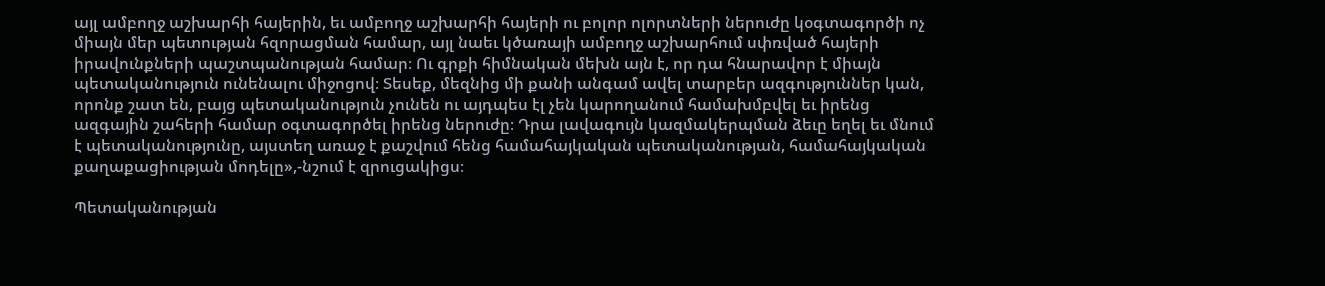այլ ամբողջ աշխարհի հայերին, եւ ամբողջ աշխարհի հայերի ու բոլոր ոլորտների ներուժը կօգտագործի ոչ միայն մեր պետության հզորացման համար, այլ նաեւ կծառայի ամբողջ աշխարհում սփռված հայերի իրավունքների պաշտպանության համար։ Ու գրքի հիմնական մեխն այն է, որ դա հնարավոր է միայն պետականություն ունենալու միջոցով։ Տեսեք, մեզնից մի քանի անգամ ավել տարբեր ազգություններ կան, որոնք շատ են, բայց պետականություն չունեն ու այդպես էլ չեն կարողանում համախմբվել եւ իրենց ազգային շահերի համար օգտագործել իրենց ներուժը։ Դրա լավագույն կազմակերպման ձեւը եղել եւ մնում է պետականությունը, այստեղ առաջ է քաշվում հենց համահայկական պետականության, համահայկական քաղաքացիության մոդելը»,-նշում է զրուցակիցս։

Պետականության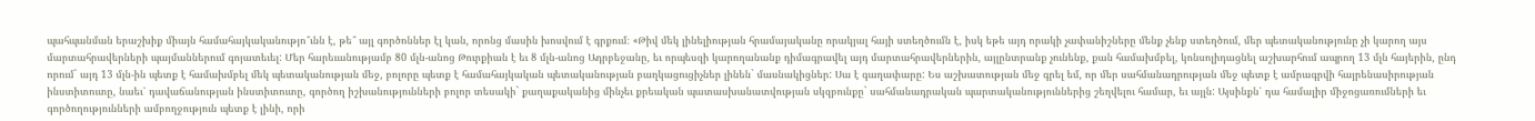պահպանման երաշխիք միայն համահայկականությո՞ւնն է, թե՞ այլ գործոններ էլ կան, որոնց մասին խոսվում է գրքում։ «Թիվ մեկ լինելիության հրամայականը որակյալ հայի ստեղծումն է, իսկ եթե այդ որակի չափանիշները մենք չենք ստեղծում, մեր պետականությունը չի կարող այս մարտահրավերների պայմաններում գոյատեւել: Մեր հարեւանությամբ 80 մլն-անոց Թուրքիան է եւ 8 մլն-անոց Ադրբեջանը, եւ որպեսզի կարողանանք դիմագրավել այդ մարտահրավերներին, այլընտրանք չունենք, քան համախմբել, կոնսոլիդացնել աշխարհում ապրող 13 մլն հայերին, ընդ որում` այդ 13 մլն-ին պետք է համախմբել մեկ պետականության մեջ, բոլորը պետք է համահայկական պետականության բաղկացուցիչներ լինեն` մասնակիցներ: Սա է գաղափարը: Ես աշխատության մեջ գրել եմ, որ մեր սահմանադրության մեջ պետք է ամրագրվի հայրենասիրության ինստիտուտը, նաեւ՝ դավաճանության ինստիտուտը, գործող իշխանությունների բոլոր տեսակի` քաղաքականից մինչեւ քրեական պատասխանատվության սկզբունքը` սահմանադրական պարտականություններից շեղվելու համար, եւ այլն: Այսինքն՝ դա համալիր միջոցառումների եւ գործողությունների ամբողջություն պետք է լինի, որի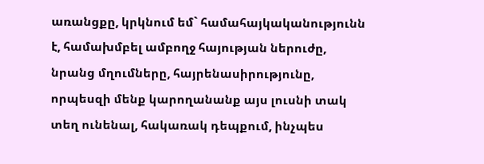առանցքը, կրկնում եմ` համահայկականությունն է, համախմբել ամբողջ հայության ներուժը, նրանց մղումները, հայրենասիրությունը, որպեսզի մենք կարողանանք այս լուսնի տակ տեղ ունենալ, հակառակ դեպքում, ինչպես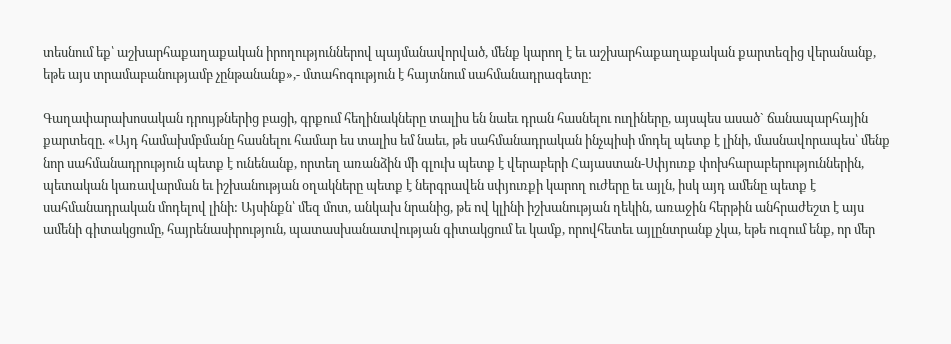տեսնում եք՝ աշխարհաքաղաքական իրողություններով պայմանավորված, մենք կարող է եւ աշխարհաքաղաքական քարտեզից վերանանք, եթե այս տրամաբանությամբ չընթանանք»,- մտահոգություն է հայտնում սահմանադրագետը:

Գաղափարախոսական դրույթներից բացի, գրքում հեղինակները տալիս են նաեւ դրան հասնելու ուղիները, այսպես ասած` ճանապարհային քարտեզը. «Այդ համախմբմանը հասնելու համար ես տալիս եմ նաեւ, թե սահմանադրական ինչպիսի մոդել պետք է լինի, մասնավորապես՝ մենք նոր սահմանադրություն պետք է ունենանք, որտեղ առանձին մի գլուխ պետք է վերաբերի Հայաստան-Սփյուռք փոխհարաբերություններին, պետական կառավարման եւ իշխանության օղակները պետք է ներգրավեն սփյուռքի կարող ուժերը եւ այլն, իսկ այդ ամենը պետք է սահմանադրական մոդելով լինի: Այսինքն՝ մեզ մոտ, անկախ նրանից, թե ով կլինի իշխանության ղեկին, առաջին հերթին անհրաժեշտ է այս ամենի գիտակցումը, հայրենասիրություն, պատասխանատվության գիտակցում եւ կամք, որովհետեւ այլընտրանք չկա, եթե ուզում ենք, որ մեր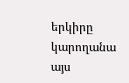երկիրը կարողանա այս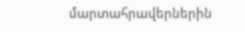մարտահրավերներին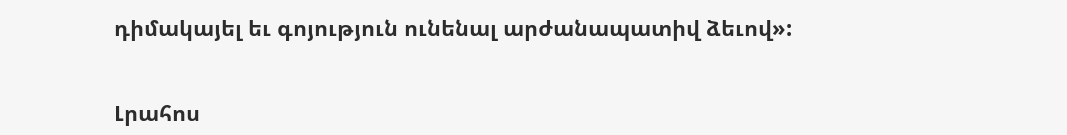դիմակայել եւ գոյություն ունենալ արժանապատիվ ձեւով»:


Լրահոս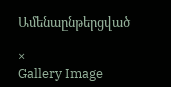Ամենաընթերցված

×
Gallery Image